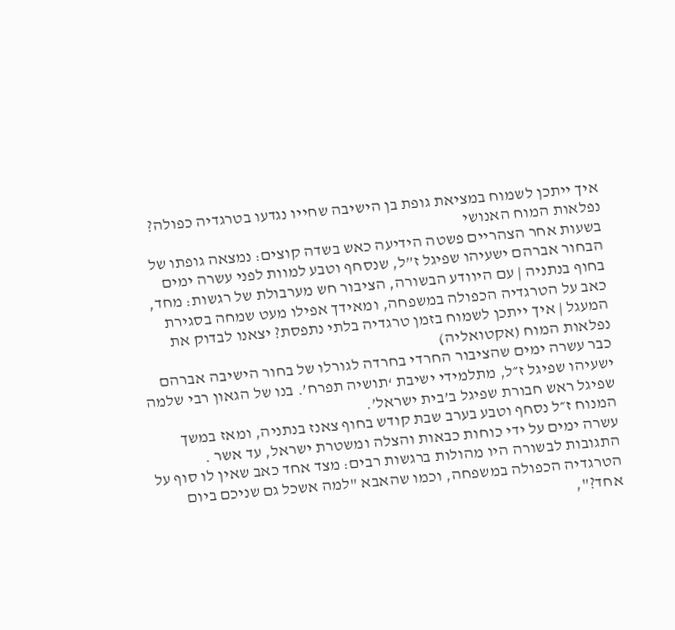איך ייתכן לשמוח במציאת גופת בן הישיבה שחייו נגדעו בטרגדיה כפולה? נפלאות המוח האנושי
בשעות אחר הצהריים פשטה הידיעה כאש בשדה קוצים: נמצאה גופתו של הבחור אברהם ישעיהו שפיגל ז”ל, שנסחף וטבע למוות לפני עשרה ימים בחוף בנתניה | עם היוודע הבשורה, הציבור חש מערבולת של רגשות: מחד, כאב על הטרגדיה הכפולה במשפחה, ומאידך אפילו מעט שמחה בסגירת המעגל | איך ייתכן לשמוח בזמן טרגדיה בלתי נתפסת? יצאנו לבדוק את נפלאות המוח (אקטואליה)
כבר עשרה ימים שהציבור החרדי בחרדה לגורלו של בחור הישיבה אברהם ישעיהו שפיגל ז״ל, מתלמידי ישיבת ‘תושיה תפרח’. בנו של הגאון רבי שלמה שפיגל ראש חבורת שפיגל ב’בית ישראל’.
המנוח ז״ל נסחף וטבע בערב שבת קודש בחוף צאנז בנתניה, ומאז במשך עשרה ימים על ידי כוחות כבאות והצלה ומשטרת ישראל, עד אשר .
התגובות לבשורה היו מהולות ברגשות רבים: מצד אחד כאב שאין לו סוף על הטרגדיה הכפולה במשפחה, וכמו שהאבא "למה אשכל גם שניכם ביום אחד?",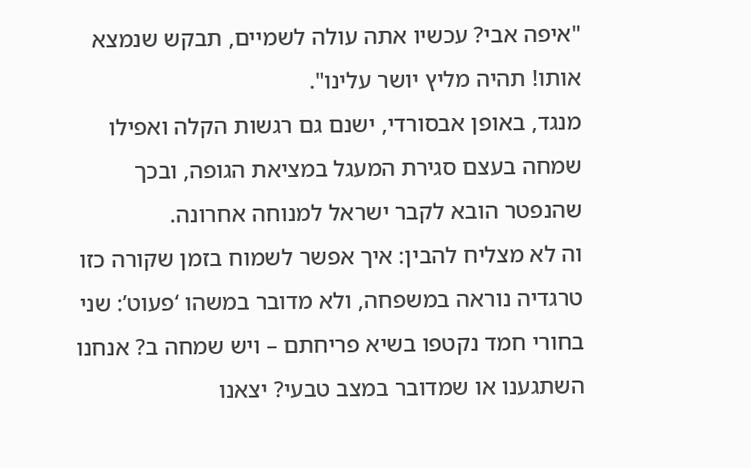"איפה אבי? עכשיו אתה עולה לשמיים, תבקש שנמצא אותו! תהיה מליץ יושר עלינו".
מנגד, באופן אבסורדי, ישנם גם רגשות הקלה ואפילו שמחה בעצם סגירת המעגל במציאת הגופה, ובכך שהנפטר הובא לקבר ישראל למנוחה אחרונה.
וה לא מצליח להבין: איך אפשר לשמוח בזמן שקורה כזו טרגדיה נוראה במשפחה, ולא מדובר במשהו ‘פעוט’: שני בחורי חמד נקטפו בשיא פריחתם – ויש שמחה ב? אנחנו השתגענו או שמדובר במצב טבעי? יצאנו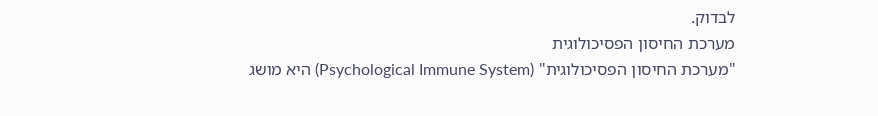לבדוק.
מערכת החיסון הפסיכולוגית
"מערכת החיסון הפסיכולוגית" (Psychological Immune System) היא מושג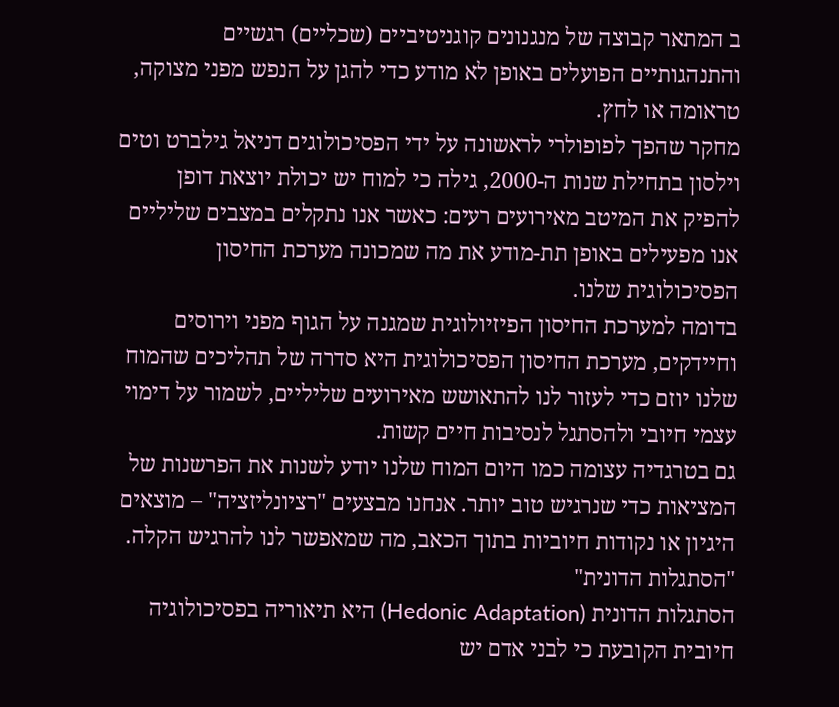ב המתאר קבוצה של מנגנונים קוגניטיביים (שכליים) רגשיים והתנהגותיים הפועלים באופן לא מודע כדי להגן על הנפש מפני מצוקה, טראומה או לחץ.
מחקר שהפך לפופולרי לראשונה על ידי הפסיכולוגים דניאל גילברט וטים וילסון בתחילת שנות ה-2000, גילה כי למוח יש יכולת יוצאת דופן להפיק את המיטב מאירועים רעים: כאשר אנו נתקלים במצבים שליליים אנו מפעילים באופן תת-מודע את מה שמכונה מערכת החיסון הפסיכולוגית שלנו.
בדומה למערכת החיסון הפיזיולוגית שמגנה על הגוף מפני וירוסים וחיידקים, מערכת החיסון הפסיכולוגית היא סדרה של תהליכים שהמוח שלנו יוזם כדי לעזור לנו להתאושש מאירועים שליליים, לשמור על דימוי עצמי חיובי ולהסתגל לנסיבות חיים קשות.
גם בטרגדיה עצומה כמו היום המוח שלנו יודע לשנות את הפרשנות של המציאות כדי שנרגיש טוב יותר. אנחנו מבצעים "רציונליזציה" – מוצאים היגיון או נקודות חיוביות בתוך הכאב, מה שמאפשר לנו להרגיש הקלה.
"הסתגלות הדונית"
הסתגלות הדונית (Hedonic Adaptation) היא תיאוריה בפסיכולוגיה חיובית הקובעת כי לבני אדם יש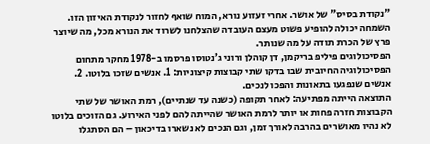"נקודת בסיס" של אושר. אחרי זעזוע נורא, המוח שואף לחזור לנקודת האיזון הזו. השמחה יכולה להופיע פשוט מעצם העובדה שהצלחנו לשרוד את הנורא מכל, מה שיוצר פרץ של הכרת תודה על מה שנותר.
הפסיכולוגים פיליפ בריקמן, דן קוהלן ורוני ג’נטוסו פרסמו ב-1978 מחקר מתחום הפסיכולוגיה החיובית שבו בדקו שתי קבוצות קיצוניות: 1. אנשים שזכו בלוטו. 2. אנשים שנפגעו בתאונות והפכו לנכים.
התוצאה הייתה מפתיעה: לאחר תקופה (כשנה עד שנתיים), רמת האושר של שתי הקבוצות חזרה פחות או יותר לרמת האושר שהייתה להם לפני האירוע. גם הזוכים בלוטו לא נהיו מאושרים בהרבה לאורך זמן, וגם הנכים לא נשארו בדיכאון – הם הסתגלו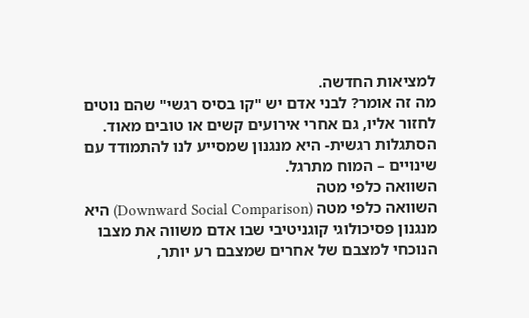למציאות החדשה.
מה זה אומר? לבני אדם יש "קו בסיס רגשי" שהם נוטים לחזור אליו, גם אחרי אירועים קשים או טובים מאוד. הסתגלות רגשית- היא מנגנון שמסייע לנו להתמודד עם שינויים – המוח מתרגל.
השוואה כלפי מטה
השוואה כלפי מטה (Downward Social Comparison) היא מנגנון פסיכולוגי קוגניטיבי שבו אדם משווה את מצבו הנוכחי למצבם של אחרים שמצבם רע יותר,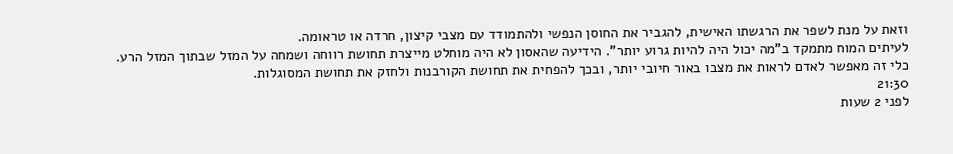וזאת על מנת לשפר את הרגשתו האישית, להגביר את החוסן הנפשי ולהתמודד עם מצבי קיצון, חרדה או טראומה.
לעיתים המוח מתמקד ב"מה יכול היה להיות גרוע יותר". הידיעה שהאסון לא היה מוחלט מייצרת תחושת רווחה ושמחה על המזל שבתוך המזל הרע. כלי זה מאפשר לאדם לראות את מצבו באור חיובי יותר, ובכך להפחית את תחושת הקורבנות ולחזק את תחושת המסוגלות.
21:30
לפני 2 שעות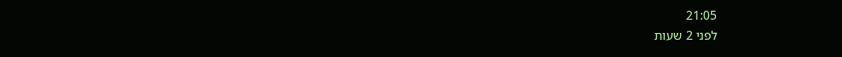21:05
לפני 2 שעות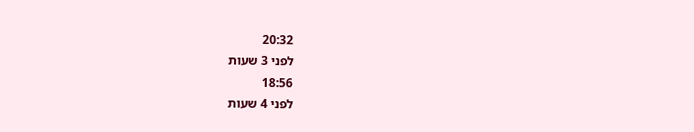20:32
לפני 3 שעות
18:56
לפני 4 שעות